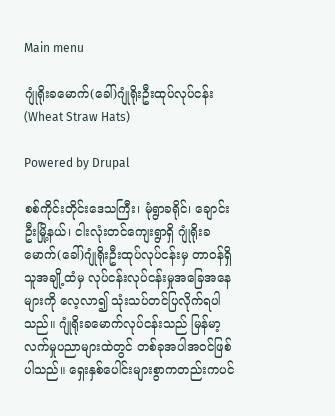Main menu

ဂျုံရိုးခမောက်(ခေါ်)ဂျုံရိုးဦးထုပ်လုပ်ငန်း (Wheat Straw Hats)

Powered by Drupal

စစ်ကိုင်းတိုင်းဒေသကြီး၊ မုံရွာခရိုင်၊ ချောင်းဦးမြို့နယ်၊ ငါးလုံးတင်ကျေးရွာရှိ ဂျုံရိုးခမောက်(ခေါ်)ဂျုံရိုးဦးထုပ်လုပ်ငန်းမှ တာဝန်ရှိသူအချို့ထံမှ လုပ်ငန်းလုပ်ငန်းမှုအခြေအနေများကို လေ့လာ၍ သုံးသပ်တင်ပြလိုက်ရပါသည်။ ဂျုံရိုးခမောက်လုပ်ငန်းသည် မြန်မာ့လက်မှုပညာများထဲတွင် တစ်ခုအပါအဝင်ဖြစ်ပါသည်။ ရှေးနှစ်ပေါင်းများစွာကတည်းကပင်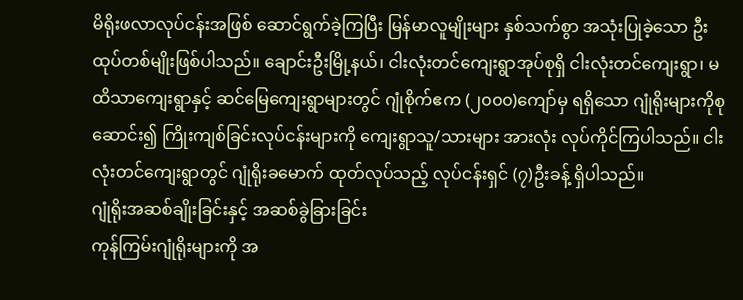မိရိုးဖလာလုပ်ငန်းအဖြစ် ဆောင်ရွက်ခဲ့ကြပြီး မြန်မာလူမျိုးများ နှစ်သက်စွာ အသုံးပြုခဲ့သော ဦးထုပ်တစ်မျိုးဖြစ်ပါသည်။ ချောင်းဦးမြို့နယ်၊ ငါးလုံးတင်ကျေးရွာအုပ်စုရှိ ငါးလုံးတင်ကျေးရွာ၊ မထိသာကျေးရွာနှင့် ဆင်မြေကျေးရွာများတွင် ဂျုံစိုက်ဧက (၂၀၀၀)ကျော်မှ ရရှိသော ဂျုံရိုးများကိုစုဆောင်း၍ ကြိုးကျစ်ခြင်းလုပ်ငန်းများကို ကျေးရွာသူ/သားများ အားလုံး လုပ်ကိုင်ကြပါသည်။ ငါးလုံးတင်ကျေးရွာတွင် ဂျုံရိုးခမောက် ထုတ်လုပ်သည့် လုပ်ငန်းရှင် (၇)ဦးခန့် ရှိပါသည်။
ဂျုံရိုးအဆစ်ချိုးခြင်းနှင့် အဆစ်ခွဲခြားခြင်း
ကုန်ကြမ်းဂျုံရိုးများကို အ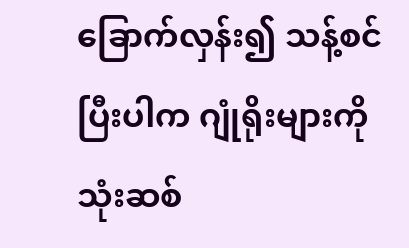ခြောက်လှန်း၍ သန့်စင်ပြီးပါက ဂျုံရိုးများကို သုံးဆစ်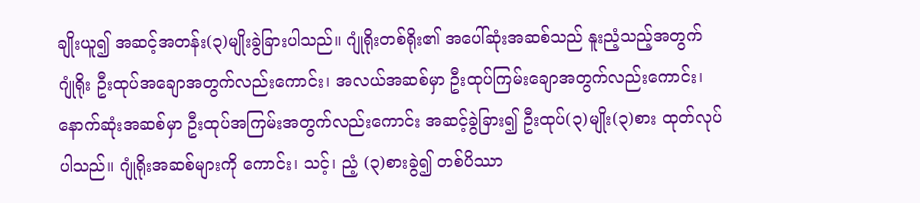ချိုးယူ၍ အဆင့်အတန်း(၃)မျိုးခွဲခြားပါသည်။ ဂျုံရိုးတစ်ရိုး၏ အပေါ်ဆုံးအဆစ်သည် နူးညံ့သည့်အတွက် ဂျုံရိုး ဦးထုပ်အချောအတွက်လည်းကောင်း၊ အလယ်အဆစ်မှာ ဦးထုပ်ကြမ်းချောအတွက်လည်းကောင်း၊ နောက်ဆုံးအဆစ်မှာ ဦးထုပ်အကြမ်းအတွက်လည်းကောင်း အဆင့်ခွဲခြား၍ ဦးထုပ်(၃)မျိုး(၃)စား ထုတ်လုပ်ပါသည်။ ဂျုံရိုးအဆစ်များကို ကောင်း၊ သင့်၊ ညံ့ (၃)စားခွဲ၍ တစ်ပိဿာ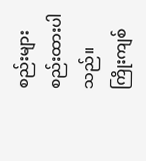စည်းများ စည်းထားပါသည်။
ကြိုးကျစ်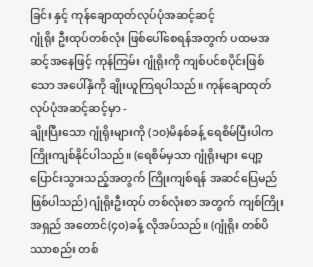ခြင်း နှင့် ကုန်ချောထုတ်လုပ်ပုံအဆင့်ဆင့်
ဂျုံရိုး ဦးထုပ်တစ်လုံး ဖြစ်ပေါ်စေရန်အတွက် ပထမအဆင့်အနေဖြင့် ကုန်ကြမ်း ဂျုံရိုးကို ကျစ်ပင်စပိုင်းဖြစ်သော အပေါ်နှံကို ချိုးယူကြရပါသည်။ ကုန်ချောထုတ်လုပ်ပုံအဆင့်ဆင့်မှာ -
ချိုးပြီးသော ဂျုံရိုးများကို (၁၀)မိနစ်ခန့် ရေစိမ်ပြီးပါက ကြိုးကျစ်နိုင်ပါသည်။ (ရေစိမ်မှသာ ဂျုံရိုးများ ပျော့ပြောင်းသွားသည့်အတွက် ကြိုးကျစ်ရန် အဆင်ပြေမည်ဖြစ်ပါသည်) ဂျုံရိုးဦးထုပ် တစ်လုံးစာ အတွက် ကျစ်ကြိုးအရှည် အတောင်(၄၀)ခန့် လိုအပ်သည်။ (ဂျုံရိုး တစ်ပိဿာစည်း တစ်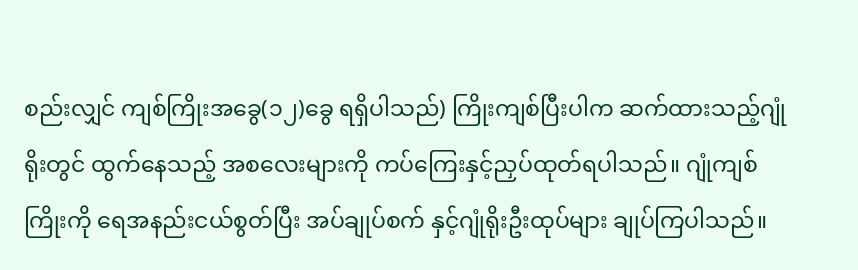စည်းလျှင် ကျစ်ကြိုးအခွေ(၁၂)ခွေ ရရှိပါသည်) ကြိုးကျစ်ပြီးပါက ဆက်ထားသည့်ဂျုံရိုးတွင် ထွက်နေသည့် အစလေးများကို ကပ်ကြေးနှင့်ညှပ်ထုတ်ရပါသည်။ ဂျုံကျစ်ကြိုးကို ရေအနည်းငယ်စွတ်ပြီး အပ်ချုပ်စက် နှင့်ဂျုံရိုးဦးထုပ်များ ချုပ်ကြပါသည်။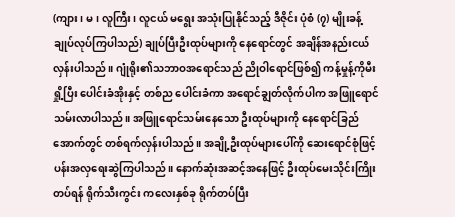(ကျား၊ မ၊ လူကြီး၊ လူငယ် မရွေး အသုံးပြုနိုင်သည့် ဒီဇိုင်း ပုံစံ (၇) မျိုးခန့် ချုပ်လုပ်ကြပါသည်) ချုပ်ပြီးဦးထုပ်များကို နေရောင်တွင် အချိန်အနည်းငယ် လှန်းပါသည်။ ဂျုံရိုး၏သဘာဝအရောင်သည် ညိုဝါရောင်ဖြစ်၍ ကန့်မှုန့်ကိုမီးရှို့ပြီး ပေါင်းခံအိုးနှင့် တစ်ည ပေါင်းခံကာ အရောင်ချွတ်လိုက်ပါက အဖြူရောင်သမ်းလာပါသည်။ အဖြူရောင်သမ်းနေသော ဦးထုပ်များကို နေရောင်ခြည်အောက်တွင် တစ်ရက်လှန်းပါသည်။ အချို့ဦးထုပ်များပေါ်ကို ဆေးရောင်စုံဖြင့် ပန်းအလှရေးဆွဲကြပါသည်။ နောက်ဆုံးအဆင့်အနေဖြင့် ဦးထုပ်မေးသိုင်းကြိုးတပ်ရန် ရိုက်သီးကွင်း ကလေးနှစ်ခု ရိုက်တပ်ပြီး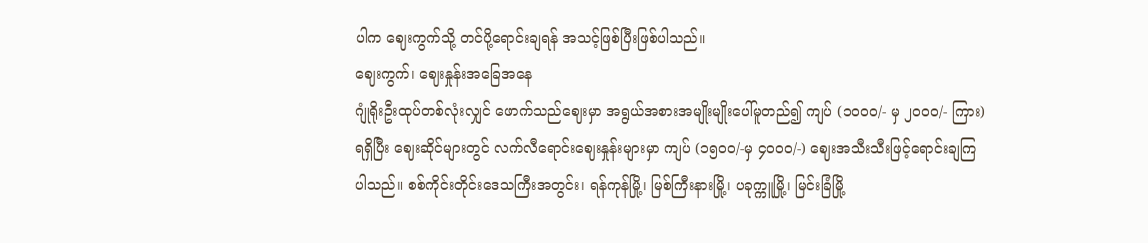ပါက ဈေးကွက်သို့ တင်ပို့ရောင်းချရန် အသင့်ဖြစ်ပြီးဖြစ်ပါသည်။
ဈေးကွက်၊ ဈေးနှုန်းအခြေအနေ
ဂျုံရိုးဦးထုပ်တစ်လုံးလျှင် ဖောက်သည်ဈေးမှာ အရွယ်အစားအမျိုးမျိုးပေါ်မူတည်၍ ကျပ် (၁ဝဝဝ/- မှ ၂ဝဝဝ/- ကြား)ရရှိပြီး ဈေးဆိုင်များတွင် လက်လီရောင်းဈေးနှုန်းများမှာ ကျပ် (၁၅ဝဝ/-မှ ၄ဝဝဝ/-) ဈေးအသီးသီးဖြင့်ရောင်းချကြပါသည်။ စစ်ကိုင်းတိုင်းဒေသကြီးအတွင်း၊ ရန်ကုန်မြို့၊ မြစ်ကြီးနားမြို့၊ ပခုက္ကူမြို့၊ မြင်းခြံမြို့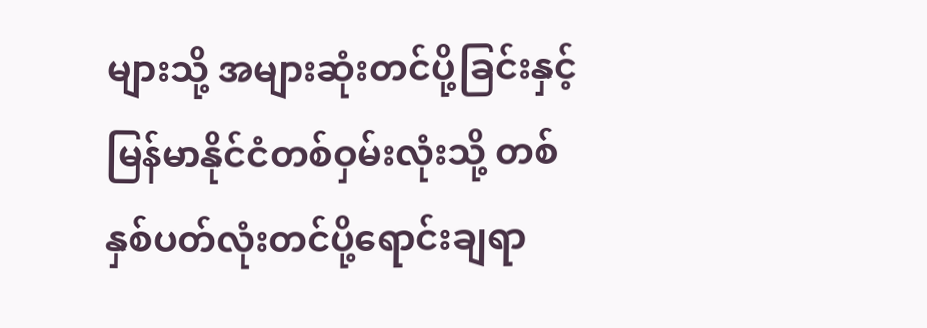များသို့ အများဆုံးတင်ပို့ခြင်းနှင့် မြန်မာနိုင်ငံတစ်ဝှမ်းလုံးသို့ တစ်နှစ်ပတ်လုံးတင်ပို့ရောင်းချရာ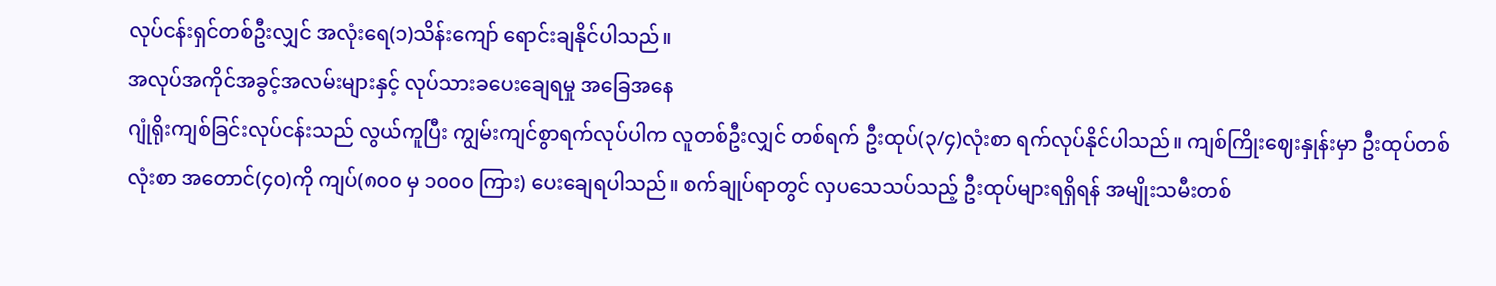လုပ်ငန်းရှင်တစ်ဦးလျှင် အလုံးရေ(၁)သိန်းကျော် ရောင်းချနိုင်ပါသည်။
အလုပ်အကိုင်အခွင့်အလမ်းများနှင့် လုပ်သားခပေးချေရမှု အခြေအနေ
ဂျုံရိုးကျစ်ခြင်းလုပ်ငန်းသည် လွယ်ကူပြီး ကျွမ်းကျင်စွာရက်လုပ်ပါက လူတစ်ဦးလျှင် တစ်ရက် ဦးထုပ်(၃/၄)လုံးစာ ရက်လုပ်နိုင်ပါသည်။ ကျစ်ကြိုးဈေးနှုန်းမှာ ဦးထုပ်တစ်လုံးစာ အတောင်(၄၀)ကို ကျပ်(၈၀၀ မှ ၁၀၀၀ ကြား) ပေးချေရပါသည်။ စက်ချုပ်ရာတွင် လှပသေသပ်သည့် ဦးထုပ်များရရှိရန် အမျိုးသမီးတစ်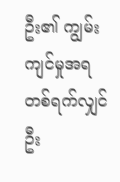ဦး၏ ကျွမ်းကျင်မှုအရ တစ်ရက်လျှင် ဦး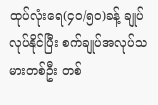ထုပ်လုံးရေ(၄၀/၅၀)ခန့် ချုပ်လုပ်နိုင်ပြီး စက်ချုပ်အလုပ်သမားတစ်ဦး တစ်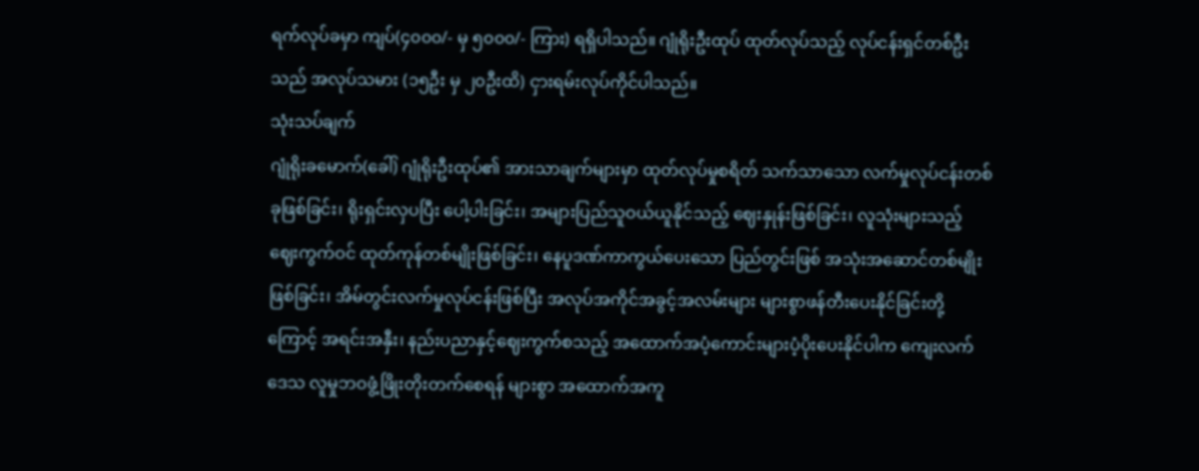ရက်လုပ်ခမှာ ကျပ်(၄၀၀၀/- မှ ၅၀၀၀/- ကြား) ရရှိပါသည်။ ဂျုံရိုးဦးထုပ် ထုတ်လုပ်သည့် လုပ်ငန်းရှင်တစ်ဦးသည် အလုပ်သမား (၁၅ဦး မှ ၂၀ဦးထိ) ငှားရမ်းလုပ်ကိုင်ပါသည်။
သုံးသပ်ချက်
ဂျုံရိုးခမောက်(ခေါ်) ဂျုံရိုးဦးထုပ်၏ အားသာချက်များမှာ ထုတ်လုပ်မှုစရိတ် သက်သာသော လက်မှုလုပ်ငန်းတစ်ခုဖြစ်ခြင်း၊ ရိုးရှင်းလှပပြီး ပေါ့ပါးခြင်း၊ အများပြည်သူဝယ်ယူနိုင်သည့် ဈေးနှုန်းဖြစ်ခြင်း၊ လူသုံးများသည့် ဈေးကွက်ဝင် ထုတ်ကုန်တစ်မျိုးဖြစ်ခြင်း၊ နေပူဒဏ်ကာကွယ်ပေးသော ပြည်တွင်းဖြစ် အသုံးအဆောင်တစ်မျိုးဖြစ်ခြင်း၊ အိမ်တွင်းလက်မှုလုပ်ငန်းဖြစ်ပြီး အလုပ်အကိုင်အခွင့်အလမ်းများ များစွာဖန်တီးပေးနိုင်ခြင်းတို့ကြောင့် အရင်းအနှီး၊ နည်းပညာနှင့်ဈေးကွက်စသည့် အထောက်အပံ့ကောင်းများပံ့ပိုးပေးနိုင်ပါက ကျေးလက်ဒေသ လူမှုဘဝဖွံ့ဖြိုးတိုးတက်စေရန် များစွာ အထောက်အကူ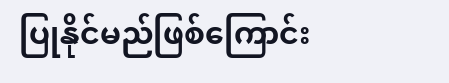ပြုနိုင်မည်ဖြစ်ကြောင်း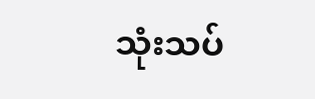သုံးသပ်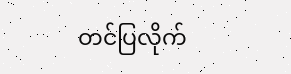တင်ပြလိုက်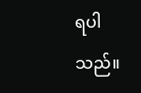ရပါသည်။